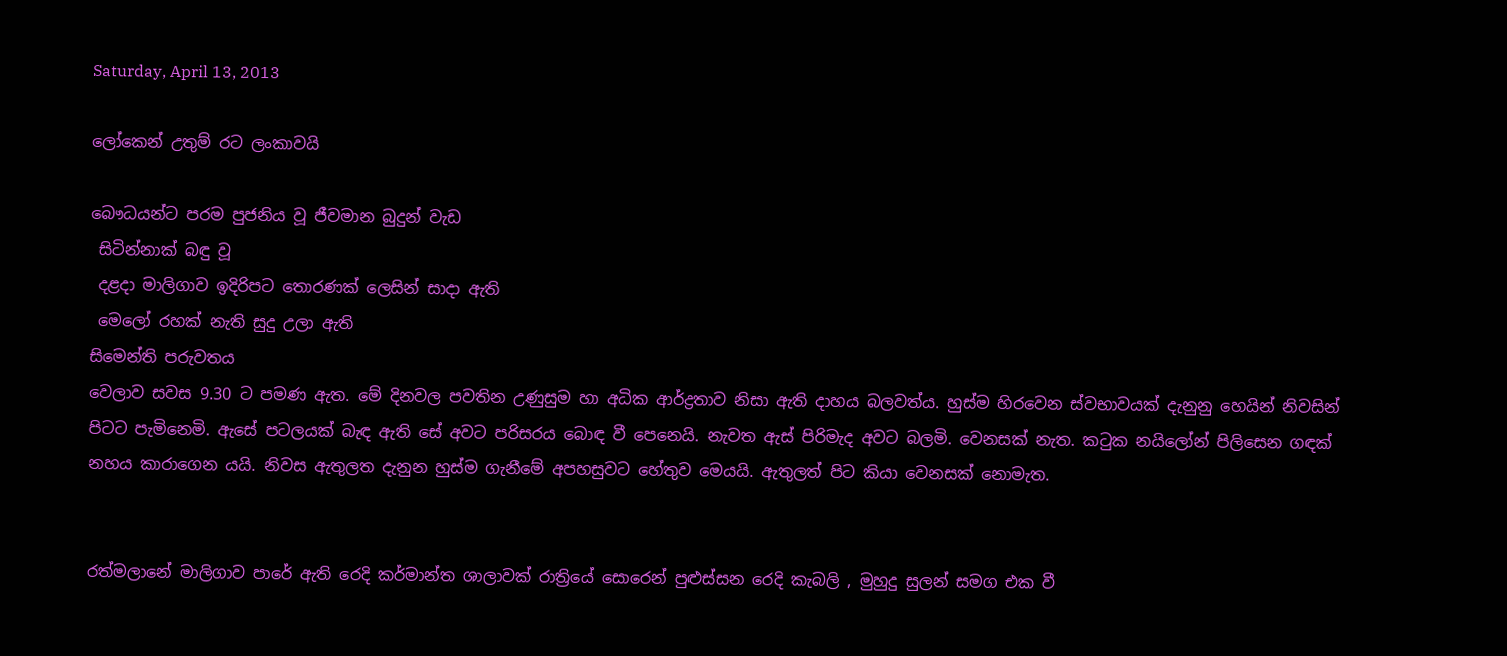Saturday, April 13, 2013

ලෝකෙන් උතුම් රට ලංකාවයි

බෞධයන්ට පරම පුජනිය වූ ජීවමාන බුදුන් වැඩ
 සිටින්නාක් බඳු වූ
 දළදා මාලිගාව ඉදිරිපට තොරණක් ලෙසින් සාදා ඇති
 මෙලෝ රහක් නැති සුදු උලා ඇති
සිමෙන්ති පරුවතය
වෙලාව සවස 9.30 ට පමණ ඇත. මේ දිනවල පවතින උණුසුම හා අධික ආර්ද්‍රතාව නිසා ඇති දාහය බලවත්ය. හුස්ම හිරවෙන ස්වභාවයක් දැනුනු හෙයින් නිවසින් පිටට පැමිනෙමි. ඇසේ පටලයක් බැඳ ඇති සේ අවට පරිසරය බොඳ වී පෙනෙයි. නැවත ඇස් පිරිමැද අවට බලමි. වෙනසක් නැත. කටුක නයිලෝන් පිලිසෙන ගඳක් නහය කාරාගෙන යයි. නිවස ඇතුලත දැනුන හුස්ම ගැනීමේ අපහසුවට හේතුව මෙයයි. ඇතුලත් පිට කියා වෙනසක් නොමැත.


රත්මලානේ මාලිගාව පාරේ ඇති රෙදි කර්මාන්ත ශාලාවක් රාත්‍රියේ සොරෙන් පුළුස්සන රෙදි කැබලි , මුහුදු සුලන් සමග එක වී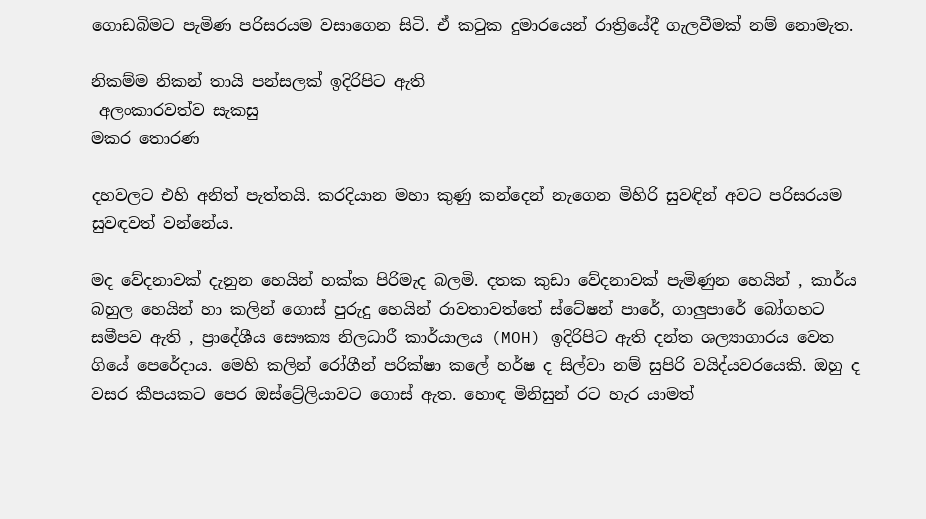ගොඩබිමට පැමිණ පරිසරයම වසාගෙන සිටි. ඒ කටුක දුමාරයෙන් රාත්‍රියේදී ගැලවීමක් නම් නොමැත.

නිකම්ම නිකන් තායි පන්සලක් ඉදිරිපිට ඇති
 අලංකාරවත්ව සැකසු
මකර තොරණ

දහවලට එහි අනිත් පැත්තයි. කරදියාන මහා කුණු කන්දෙන් නැගෙන මිහිරි සුවඳින් අවට පරිසරයම සුවඳවත් වන්නේය.

මද වේදනාවක් දැනුන හෙයින් හක්ක පිරිමැද බලමි. දතක කුඩා වේදනාවක් පැමිණුන හෙයින් , කාර්ය බහුල හෙයින් හා කලින් ගොස් පුරුදු හෙයින් රාවතාවත්තේ ස්ටේෂන් පාරේ, ගාලුපාරේ බෝගහට සමීපව ඇති , ප්‍රාදේශීය සෞක්‍ය නිලධාරී කාර්යාලය (MOH) ඉදිරිපිට ඇති දන්ත ශල්‍යාගාරය වෙත ගියේ පෙරේදාය. මෙහි කලින් රෝගීන් පරික්ෂා කලේ හර්ෂ ද සිල්වා නම් සුපිරි වයිද්යවරයෙකි. ඔහු ද වසර කීපයකට පෙර ඔස්ට්‍රේලියාවට ගොස් ඇත. හොඳ මිනිසුන් රට හැර යාමත්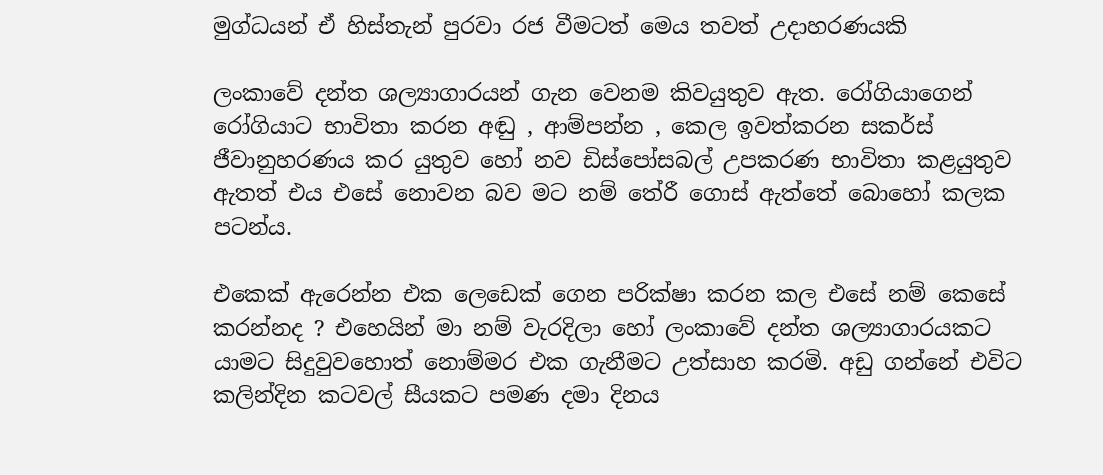මුග්ධයන් ඒ හිස්තැන් පුරවා රජ වීමටත් මෙය තවත් උදාහරණයකි

ලංකාවේ දන්ත ශල්‍යාගාරයන් ගැන වෙනම කිවයුතුව ඇත. රෝගියාගෙන් රෝගියාට භාවිතා කරන අඬු , ආම්පන්න , කෙල ඉවත්කරන සකර්ස් ජීවානුහරණය කර යුතුව හෝ නව ඩිස්පෝසබල් උපකරණ භාවිතා කළයුතුව ඇතත් එය එසේ නොවන බව මට නම් තේරී ගොස් ඇත්තේ බොහෝ කලක පටන්ය.

එකෙක් ඇරෙන්න එක ලෙඩෙක් ගෙන පරික්ෂා කරන කල එසේ නම් කෙසේ කරන්නද ? එහෙයින් මා නම් වැරදිලා හෝ ලංකාවේ දන්ත ශල්‍යාගාරයකට යාමට සිදුවුවහොත් නොම්මර එක ගැනීමට උත්සාහ කරමි. අඩු ගන්නේ එවිට කලින්දින කටවල් සීයකට පමණ දමා දිනය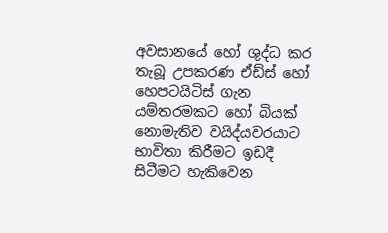අවසානයේ හෝ ශුද්ධ කර තැබූ උපකරණ ඒඩ්ස් හෝ හෙපටයිටිස් ගැන යම්තරමකට හෝ බියක් නොමැතිව වයිද්යවරයාට භාවිතා කිරීමට ඉඩදී සිටීමට හැකිවෙන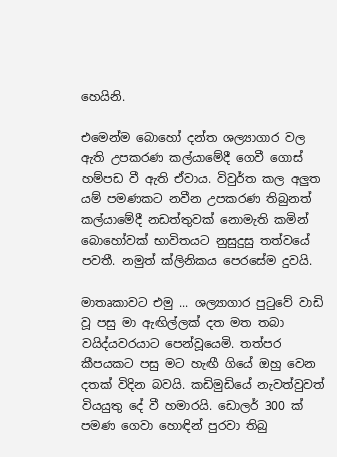හෙයිනි.

එමෙන්ම බොහෝ දන්ත ශල්‍යාගාර වල ඇති උපකරණ කල්යාමේදී ගෙවී ගොස් හම්පඩ වී ඇති ඒවාය. විවුර්ත කල අලුත යම් පමණකට නවීන උපකරණ තිබුනත් කල්යාමේදී නඩත්තුවක් නොමැති කමින් බොහෝවක් භාවිතයට නුසුදුසු තත්වයේ පවතී. නමුත් ක්ලිනිකය පෙරසේම දුවයි.

මාතෘකාවට එමු ... ශල්‍යාගාර පුටුවේ වාඩි වූ පසු මා ඇඟිල්ලක් දත මත තබා වයිද්යවරයාට පෙන්වූයෙමි. තත්පර කීපයකට පසු මට හැඟී ගියේ ඔහු වෙන දතක් විදින බවයි. කඩිමුඩියේ නැවත්වුවත් වියයුතු දේ වී හමාරයි. ඩොලර් 300 ක් පමණ ගෙවා හොඳින් පුරවා තිබු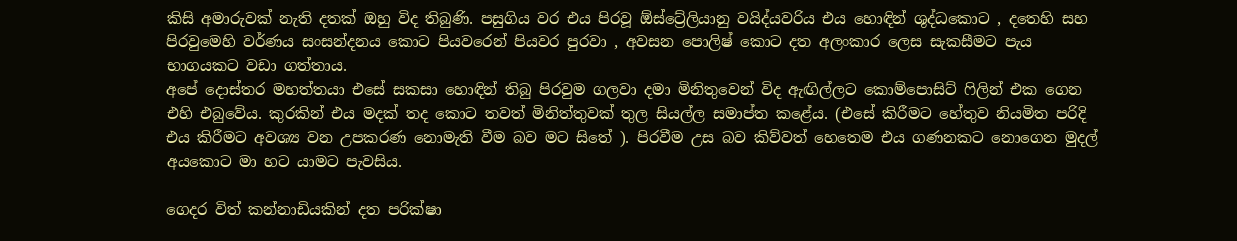කිසි අමාරුවක් නැති දතක් ඔහු විද තිබුණි. පසුගිය වර එය පිරවූ ඕස්ට්‍රේලියානු වයිද්යවරිය එය හොඳින් ශුද්ධකොට , දතෙහි සහ පිරවුමෙහි වර්ණය සංසන්දනය කොට පියවරෙන් පියවර පුරවා , අවසන පොලිෂ් කොට දත අලංකාර ලෙස සැකසීමට පැය භාගයකට වඩා ගත්තාය.
අපේ දොස්තර මහත්තයා එසේ සකසා හොඳින් තිබු පිරවුම ගලවා දමා මිනිතුවෙන් විද ඇඟිල්ලට කොම්පොසිට් ෆිලින් එක ගෙන එහි එබුවේය. කුරකින් එය මදක් තද කොට තවත් මිනිත්තුවක් තුල සියල්ල සමාප්ත කළේය. (එසේ කිරීමට හේතුව නියමිත පරිදි එය කිරීමට අවශ්‍ය වන උපකරණ නොමැති වීම බව මට සිතේ ). පිරවීම උස බව කිව්වත් හෙතෙම එය ගණනකට නොගෙන මුදල් අයකොට මා හට යාමට පැවසිය.

ගෙදර විත් කන්නාඩියකින් දත පරික්ෂා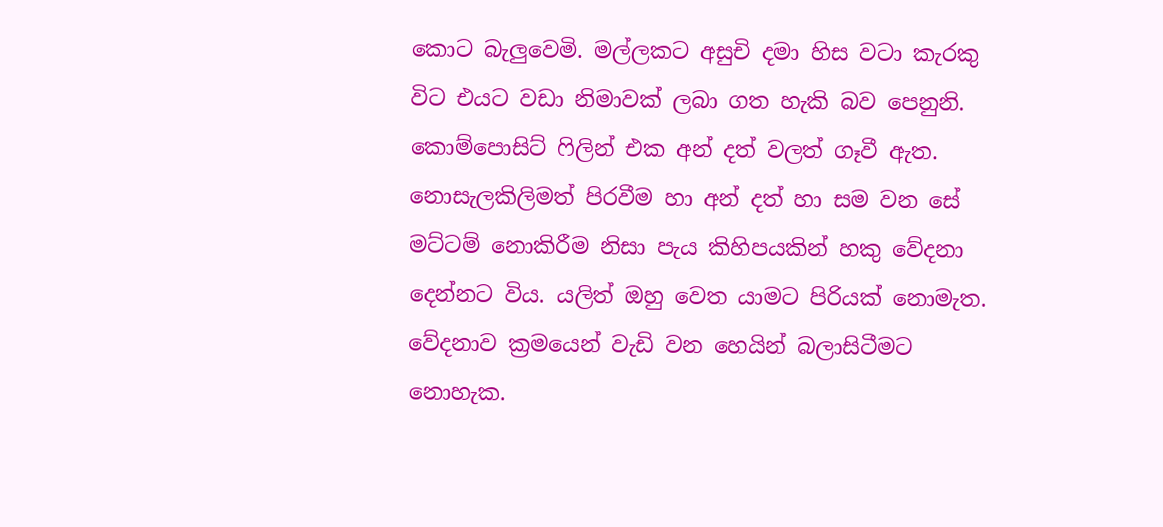කොට බැලුවෙමි. මල්ලකට අසුචි දමා හිස වටා කැරකු විට එයට වඩා නිමාවක් ලබා ගත හැකි බව පෙනුනි. කොම්පොසිට් ෆිලින් එක අන් දත් වලත් ගෑවී ඇත. නොසැලකිලිමත් පිරවීම හා අන් දත් හා සම වන සේ මට්ටම් නොකිරීම නිසා පැය කිහිපයකින් හකු වේදනා දෙන්නට විය. යලිත් ඔහු වෙත යාමට පිරියක් නොමැත. වේදනාව ක්‍රමයෙන් වැඩි වන හෙයින් බලාසිටීමට නොහැක.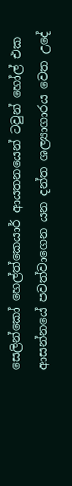සෙලින්කෝ හෙල්ත්කෙයාර් ආයතනයෙන් ටවුන් හෝල් එක ආසන්නයේ පවත්වාගෙන යන දන්ත ශල්‍යාගාරය වෙත උදේ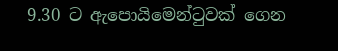9.30 ට ඇපොයිමෙන්ටුවක් ගෙන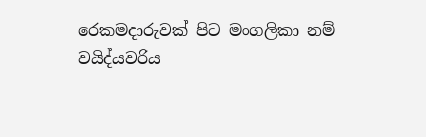රෙකමදාරුවක් පිට මංගලිකා නම් වයිද්යවරිය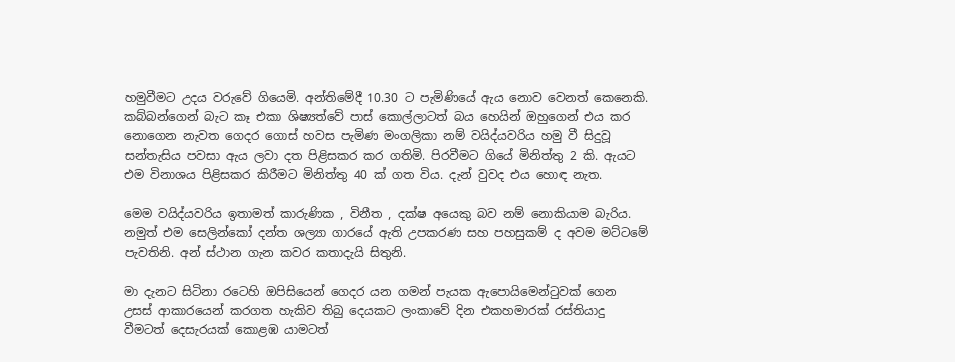හමුවීමට උදය වරුවේ ගියෙමි. අන්තිමේදී 10.30 ට පැමිණියේ ඇය නොව වෙනත් කෙනෙකි. කබ්බන්ගෙන් බැට කෑ එකා ශිෂ්‍යත්වේ පාස් කොල්ලාටත් බය හෙයින් ඔහුගෙන් එය කර නොගෙන නැවත ගෙදර ගොස් හවස පැමිණ මංගලිකා නම් වයිද්යවරිය හමු වී සිදුවූ සන්තැසිය පවසා ඇය ලවා දත පිළිසකර කර ගතිමි. පිරවීමට ගියේ මිනිත්තු 2 කි. ඇයට එම විනාශය පිළිසකර කිරීමට මිනිත්තු 40 ක් ගත විය. දැන් වුවද එය හොඳ නැත.

මෙම වයිද්යවරිය ඉතාමත් කාරුණික , විනීත , දක්ෂ අයෙකු බව නම් නොකියාම බැරිය. නමුත් එම සෙලින්කෝ දන්ත ශල්‍යා ගාරයේ ඇති උපකරණ සහ පහසුකම් ද අවම මට්ටමේ පැවතිනි. අන් ස්ථාන ගැන කවර කතාදැයි සිතුනි.

මා දැනට සිටිනා රටෙහි ඔපිසියෙන් ගෙදර යන ගමන් පැයක ඇපොයිමෙන්ටුවක් ගෙන උසස් ආකාරයෙන් කරගත හැකිව තිබු දෙයකට ලංකාවේ දින එකහමාරක් රස්තියාදු වීමටත් දෙසැරයක් කොළඹ යාමටත්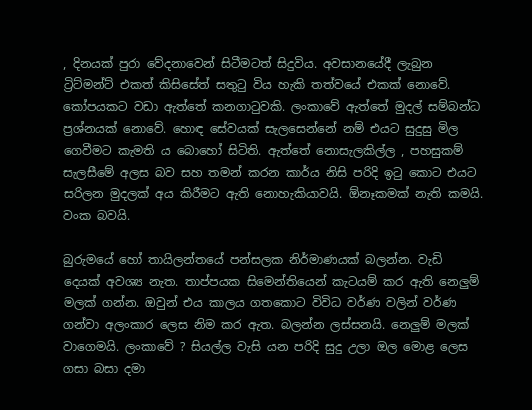, දිනයක් පුරා වේදනාවෙන් සිටීමටත් සිදුවිය. අවසානයේදී ලැබුන ට්‍රිට්මන්ට් එකත් කිසිසේත් සතුටු විය හැකි තත්වයේ එකක් නොවේ. කෝපයකට වඩා ඇත්තේ කනගාටුවකි. ලංකාවේ ඇත්තේ මුදල් සම්බන්ධ ප්‍රශ්නයක් නොවේ. හොඳ සේවයක් සැලසෙන්නේ නම් එයට සුදුසු මිල ගෙවීමට කැමති ය බොහෝ සිටිති. ඇත්තේ නොසැලකිල්ල , පහසුකම් සැලසීමේ අලස බව සහ තමන් කරන කාර්ය නිසි පරිදි ඉටු කොට එයට සරිලන මුදලක් අය කිරීමට ඇති නොහැකියාවයි. ඕනෑකමක් නැති කමයි. වංක බවයි.

බුරුමයේ හෝ තායිලන්තයේ පන්සලක නිර්මාණයක් බලන්න. වැඩි දෙයක් අවශ්‍ය නැත. තාප්පයක සිමෙන්තියෙන් කැටයම් කර ඇති නෙලුම් මලක් ගන්න. ඔවුන් එය කාලය ගතකොට විවිධ වර්ණ වලින් වර්ණ ගන්වා අලංකාර ලෙස නිම කර ඇත. බලන්න ලස්සනයි. නෙලුම් මලක් වාගෙමයි. ලංකාවේ ? සියල්ල වැසි යන පරිදි සුදු උලා ඔල මොළ ලෙස ගසා බසා දමා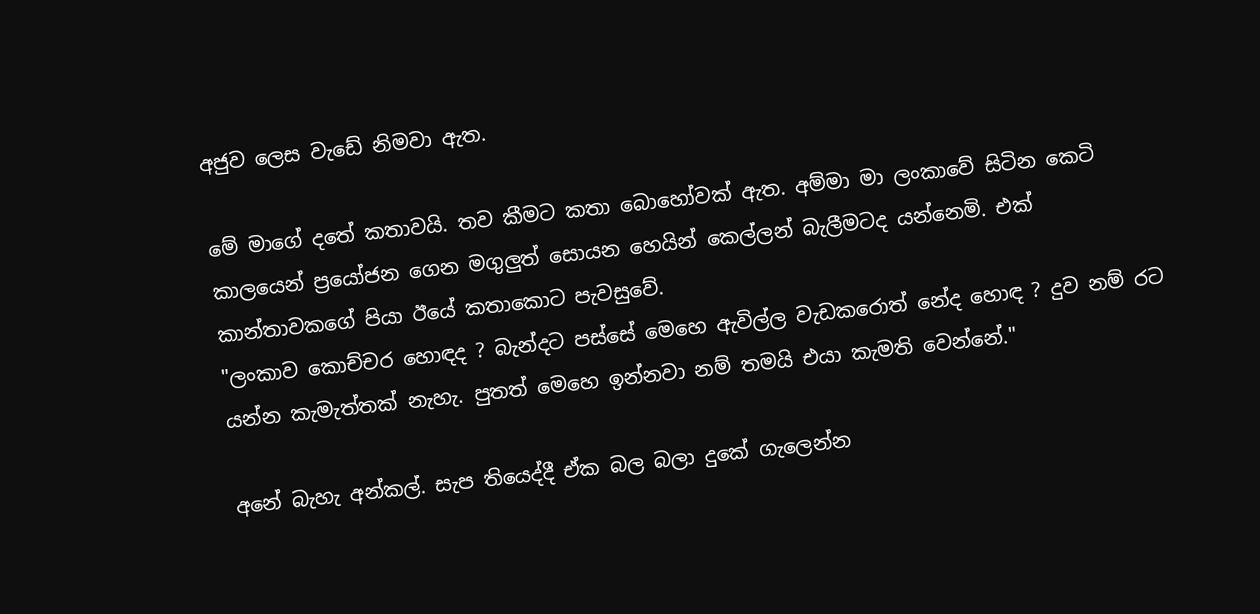අජුව ලෙස වැඩේ නිමවා ඇත.

මේ මාගේ දතේ කතාවයි. තව කීමට කතා බොහෝවක් ඇත. අම්මා මා ලංකාවේ සිටින කෙටි කාලයෙන් ප්‍රයෝජන ගෙන මගුලුත් සොයන හෙයින් කෙල්ලන් බැලීමටද යන්නෙමි. එක් කාන්තාවකගේ පියා ඊයේ කතාකොට පැවසුවේ.
"ලංකාව කොච්චර හොඳද ? බැන්දට පස්සේ මෙහෙ ඇවිල්ල වැඩකරොත් නේද හොඳ ? දුව නම් රට යන්න කැමැත්තක් නැහැ. පුතත් මෙහෙ ඉන්නවා නම් තමයි එයා කැමති වෙන්නේ."

අනේ බැහැ අන්කල්. සැප තියෙද්දී ඒක බල බලා දුකේ ගැලෙන්න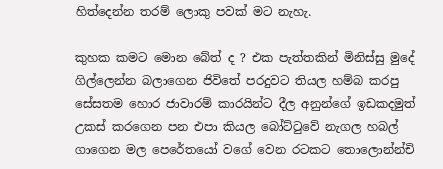හිත්දෙන්න තරම් ලොකු පවක් මට නැහැ.

කුහක කමට මොන බේත් ද ? එක පැත්තකින් මිනිස්සු මුදේ ගිල්ලෙන්න බලාගෙන ජිවිතේ පරදුවට තියල හම්බ කරපු සේසතම හොර ජාවාරම් කාරයින්ට දීල අනුන්ගේ ඉඩකදමුත් උකස් කරගෙන පන එපා කියල බෝට්ටුවේ නැගල හබල් ගාගෙන මල පෙරේතයෝ වගේ වෙන රටකට තොලොන්න්චි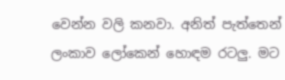වෙන්න වලි කනවා. අනිත් පැත්තෙන් ලංකාව ලෝකෙන් හොඳම රටලු. මට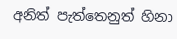අනිත් පැත්තෙනුත් හිනා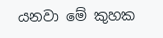යනවා මේ කුහක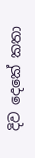දිව දෙකේ කතා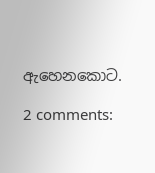ඇහෙනකොට.

2 comments: